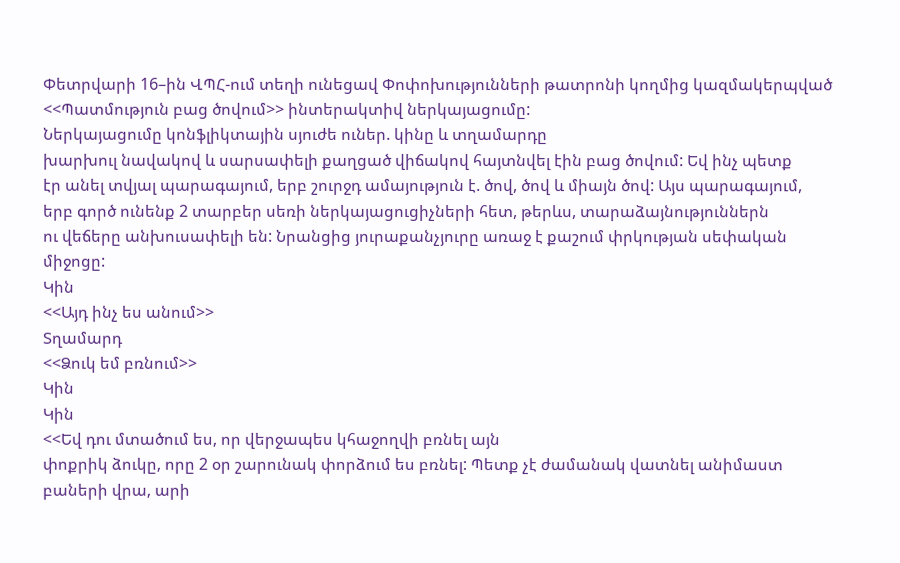Փետրվարի 16–ին ՎՊՀ-ում տեղի ունեցավ Փոփոխությունների թատրոնի կողմից կազմակերպված
<<Պատմություն բաց ծովում>> ինտերակտիվ ներկայացումը:
Ներկայացումը կոնֆլիկտային սյուժե ուներ. կինը և տղամարդը
խարխուլ նավակով և սարսափելի քաղցած վիճակով հայտնվել էին բաց ծովում: Եվ ինչ պետք
էր անել տվյալ պարագայում, երբ շուրջդ ամայություն է. ծով, ծով և միայն ծով: Այս պարագայում,
երբ գործ ունենք 2 տարբեր սեռի ներկայացուցիչների հետ, թերևս, տարաձայնություններն
ու վեճերը անխուսափելի են: Նրանցից յուրաքանչյուրը առաջ է քաշում փրկության սեփական
միջոցը:
Կին
<<Այդ ինչ ես անում>>
Տղամարդ
<<Ձուկ եմ բռնում>>
Կին
Կին
<<Եվ դու մտածում ես, որ վերջապես կհաջողվի բռնել այն
փոքրիկ ձուկը, որը 2 օր շարունակ փորձում ես բռնել: Պետք չէ ժամանակ վատնել անիմաստ
բաների վրա, արի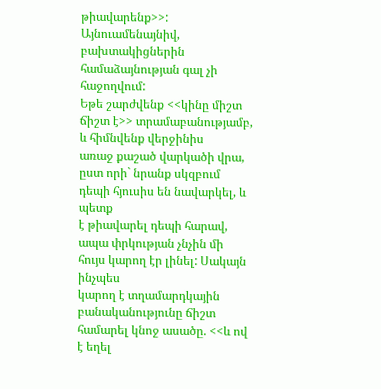թիավարենք>>:
Այնուամենայնիվ, բախտակիցներին համաձայնության գալ չի հաջողվում:
Եթե շարժվենք <<կինը միշտ ճիշտ է>> տրամաբանությամբ, և հիմնվենք վերջինիս
առաջ քաշած վարկածի վրա, ըստ որի` նրանք սկզբում դեպի հյուսիս են նավարկել, և պետք
է թիավարել դեպի հարավ, ապա փրկության չնչին մի հույս կարող էր լինել: Սակայն ինչպես
կարող է տղամարդկային բանականությունը ճիշտ համարել կնոջ ասածը. <<և ով է եղել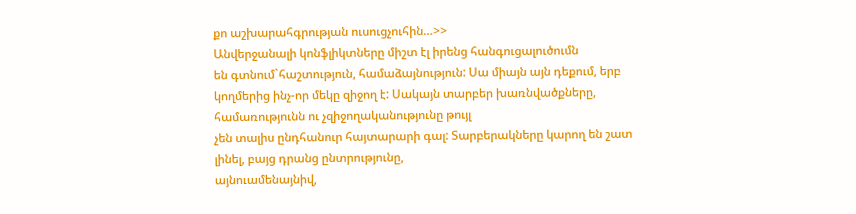քո աշխարահգրության ուսուցչուհին…>>
Անվերջանալի կոնֆլիկտները միշտ էլ իրենց հանգուցալուծումն
են գտնում`հաշտություն, համաձայնություն: Սա միայն այն դեքում, երբ կողմերից ինչ-որ մեկը զիջող է: Սակայն տարբեր խառնվածքները, համառությունն ու չզիջողականությունը թույլ
չեն տալիս ընդհանուր հայտարարի գալ: Տարբերակները կարող են շատ լինել, բայց դրանց ընտրությունը,
այնուամենայնիվ,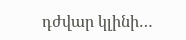դժվար կլինի…